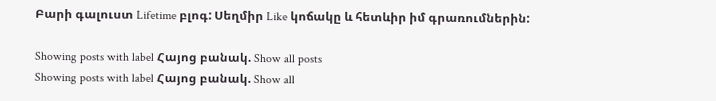Բարի գալուստ Lifetime բլոգ: Սեղմիր Like կոճակը և հետևիր իմ գրառումներին:

Showing posts with label Հայոց բանակ. Show all posts
Showing posts with label Հայոց բանակ. Show all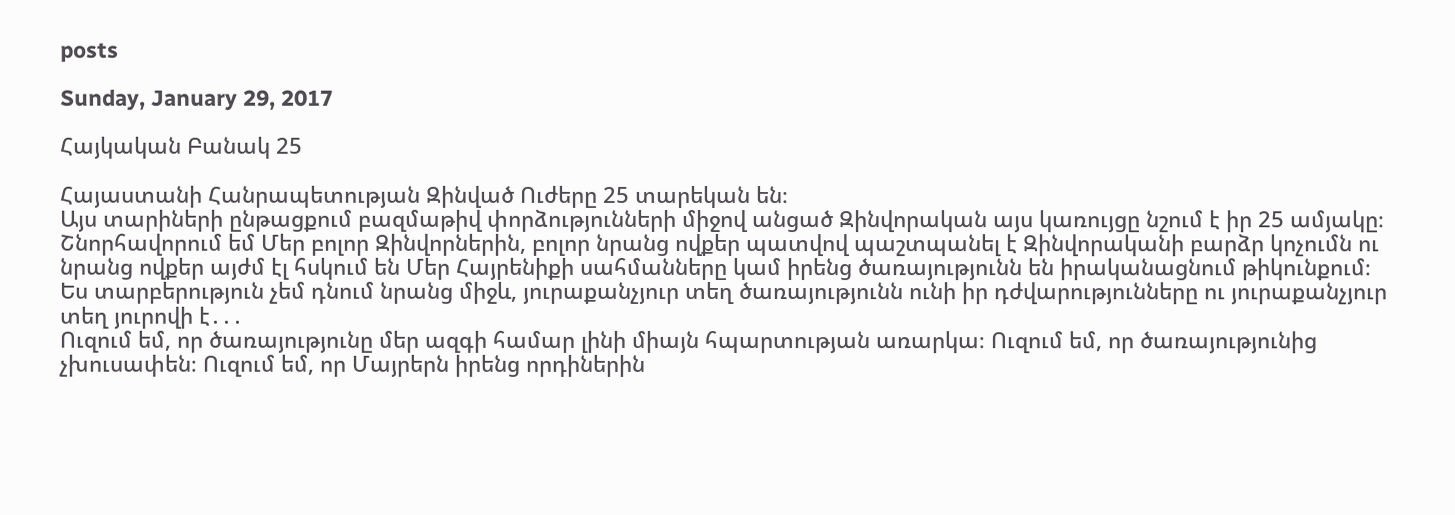posts

Sunday, January 29, 2017

Հայկական Բանակ 25

Հայաստանի Հանրապետության Զինված Ուժերը 25 տարեկան են։
Այս տարիների ընթացքում բազմաթիվ փորձությունների միջով անցած Զինվորական այս կառույցը նշում է իր 25 ամյակը։
Շնորհավորում եմ Մեր բոլոր Զինվորներին, բոլոր նրանց ովքեր պատվով պաշտպանել է Զինվորականի բարձր կոչումն ու նրանց ովքեր այժմ էլ հսկում են Մեր Հայրենիքի սահմանները կամ իրենց ծառայությունն են իրականացնում թիկունքում։ Ես տարբերություն չեմ դնում նրանց միջև, յուրաքանչյուր տեղ ծառայությունն ունի իր դժվարությունները ու յուրաքանչյուր տեղ յուրովի է․․․
Ուզում եմ, որ ծառայությունը մեր ազգի համար լինի միայն հպարտության առարկա։ Ուզում եմ, որ ծառայությունից չխուսափեն։ Ուզում եմ, որ Մայրերն իրենց որդիներին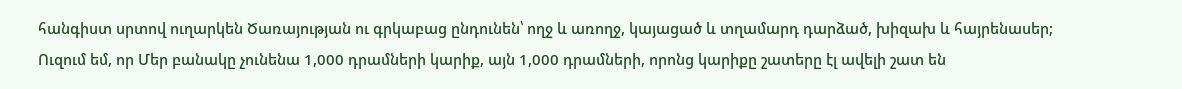հանգիստ սրտով ուղարկեն Ծառայության ու գրկաբաց ընդունեն՝ ողջ և առողջ, կայացած և տղամարդ դարձած, խիզախ և հայրենասեր;
Ուզում եմ, որ Մեր բանակը չունենա 1,000 դրամների կարիք, այն 1,000 դրամների, որոնց կարիքը շատերը էլ ավելի շատ են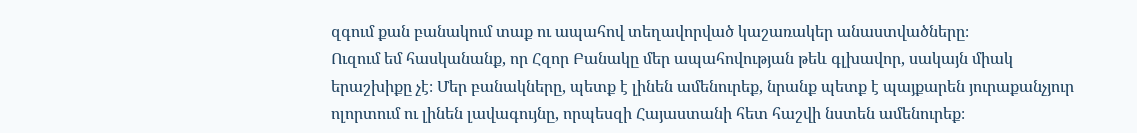զգում քան բանակում տաք ու ապահով տեղավորված կաշառակեր անաստվածները։
Ուզում եմ հասկանանք, որ Հզոր Բանակը մեր ապահովության թեև գլխավոր, սակայն միակ երաշխիքը չէ։ Մեր բանակները, պետք է լինեն ամենուրեք, նրանք պետք է պայքարեն յուրաքանչյուր ոլորտում ու լինեն լավագույնը, որպեսզի Հայաստանի հետ հաշվի նստեն ամենուրեք։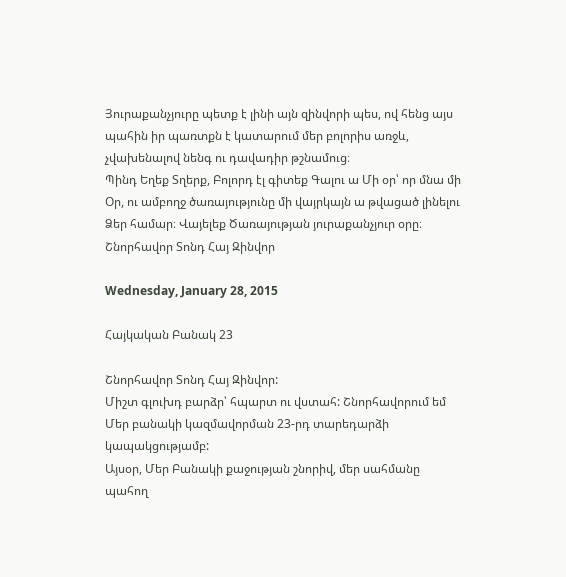Յուրաքանչյուրը պետք է լինի այն զինվորի պես, ով հենց այս պահին իր պառտքն է կատարում մեր բոլորիս առջև, չվախենալով նենգ ու դավադիր թշնամուց։
Պինդ Եղեք Տղերք, Բոլորդ էլ գիտեք Գալու ա Մի օր՝ որ մնա մի Օր, ու ամբողջ ծառայությունը մի վայրկայն ա թվացած լինելու Ձեր համար։ Վայելեք Ծառայության յուրաքանչյուր օրը։
Շնորհավոր Տոնդ Հայ Զինվոր

Wednesday, January 28, 2015

Հայկական Բանակ 23

Շնորհավոր Տոնդ Հայ Զինվոր:
Միշտ գլուխդ բարձր՝ հպարտ ու վստահ: Շնորհավորում եմ Մեր բանակի կազմավորման 23-րդ տարեդարձի կապակցությամբ:
Այսօր, Մեր Բանակի քաջության շնորիվ, մեր սահմանը պահող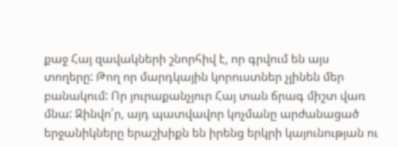քաջ Հայ զավակների շնորհիվ է, որ գրվում են այս տողերը: Թող որ մարդկային կորուստներ չլինեն մեր բանակում: Որ յուրաքանչյուր Հայ տան ճրագ միշտ վառ մնա: Զինվո՛ր, այդ պատվավոր կոչմանը արժանացած երջանիկները երաշխիքն են իրենց երկրի կայունության ու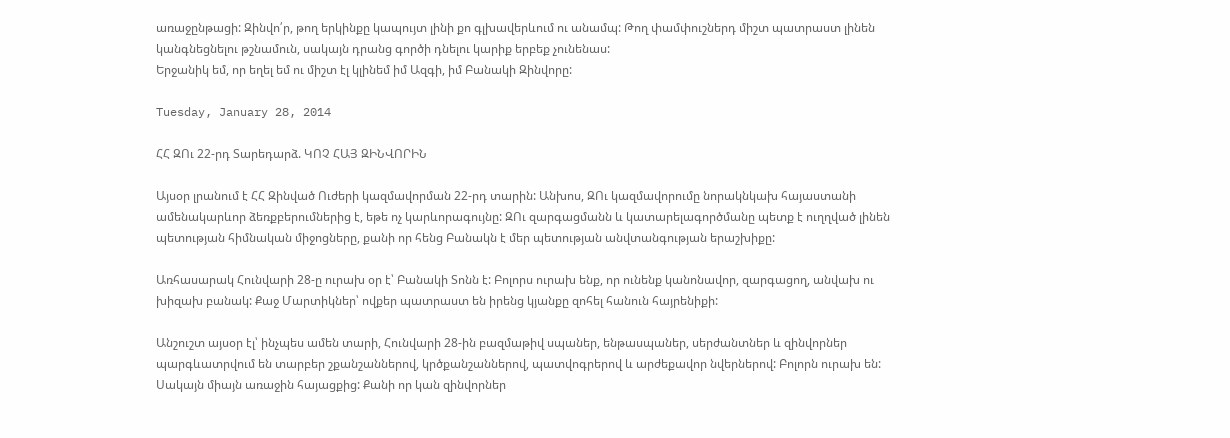առաջընթացի: Զինվո՛ր, թող երկինքը կապույտ լինի քո գլխավերևում ու անամպ: Թող փամփուշներդ միշտ պատրաստ լինեն կանգնեցնելու թշնամուն, սակայն դրանց գործի դնելու կարիք երբեք չունենաս:
Երջանիկ եմ, որ եղել եմ ու միշտ էլ կլինեմ իմ Ազգի, իմ Բանակի Զինվորը:

Tuesday, January 28, 2014

ՀՀ ԶՈւ 22-րդ Տարեդարձ. ԿՈՉ ՀԱՅ ԶԻՆՎՈՐԻՆ

Այսօր լրանում է ՀՀ Զինված Ուժերի կազմավորման 22-րդ տարին: Անխոս, ԶՈւ կազմավորումը նորակնկախ հայաստանի ամենակարևոր ձեռքբերումներից է, եթե ոչ կարևորագույնը: ԶՈւ զարգացմանն և կատարելագործմանը պետք է ուղղված լինեն պետության հիմնական միջոցները, քանի որ հենց Բանակն է մեր պետության անվտանգության երաշխիքը:

Առհասարակ Հունվարի 28-ը ուրախ օր է՝ Բանակի Տոնն է: Բոլորս ուրախ ենք, որ ունենք կանոնավոր, զարգացող, անվախ ու խիզախ բանակ: Քաջ Մարտիկներ՝ ովքեր պատրաստ են իրենց կյանքը զոհել հանուն հայրենիքի:

Անշուշտ այսօր էլ՝ ինչպես ամեն տարի, Հունվարի 28-ին բազմաթիվ սպաներ, ենթասպաներ, սերժանտներ և զինվորներ պարգևատրվում են տարբեր շքանշաններով, կրծքանշաններով, պատվոգրերով և արժեքավոր նվերներով: Բոլորն ուրախ են: Սակայն միայն առաջին հայացքից: Քանի որ կան զինվորներ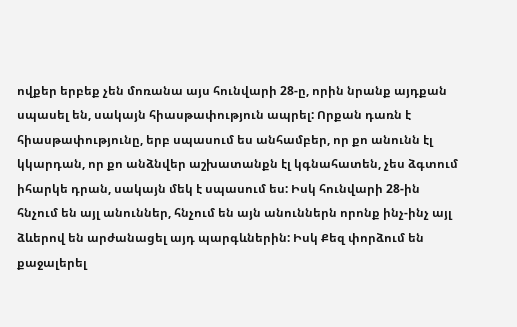ովքեր երբեք չեն մոռանա այս հունվարի 28-ը, որին նրանք այդքան սպասել են, սակայն հիասթափություն ապրել: Որքան դառն է հիասթափությունը, երբ սպասում ես անհամբեր, որ քո անունն էլ կկարդան, որ քո անձնվեր աշխատանքն էլ կգնահատեն, չես ձգտում իհարկե դրան, սակայն մեկ է սպասում ես: Իսկ հունվարի 28-ին հնչում են այլ անուններ, հնչում են այն անուններն որոնք ինչ-ինչ այլ ձևերով են արժանացել այդ պարգևներին: Իսկ Քեզ փորձում են քաջալերել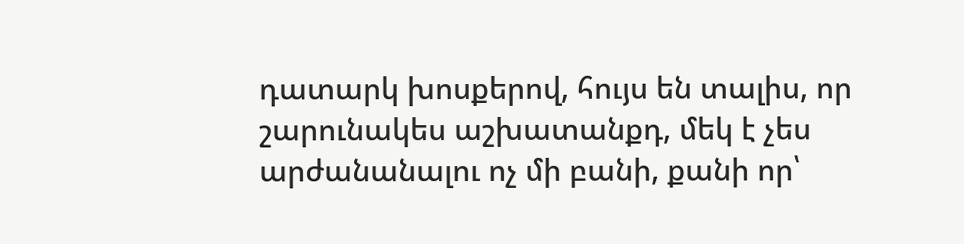դատարկ խոսքերով, հույս են տալիս, որ շարունակես աշխատանքդ, մեկ է չես արժանանալու ոչ մի բանի, քանի որ՝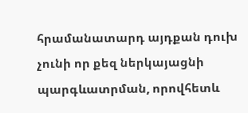հրամանատարդ այդքան դուխ չունի որ քեզ ներկայացնի պարգևատրման, որովհետև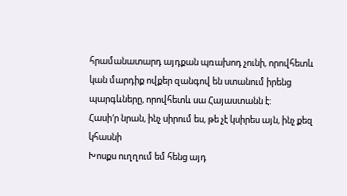հրամանատարդ այդքան պռախոդ չունի, որովհետև կան մարդիք ովքեր զանգով են ստանում իրենց պարգևները, որովհետև սա Հայաստանն է:
Հասի′ր նրան, ինչ սիրում ես, թե չէ կսիրես այն, ինչ քեզ կհասնի
Խոսքս ուղղում եմ հենց այդ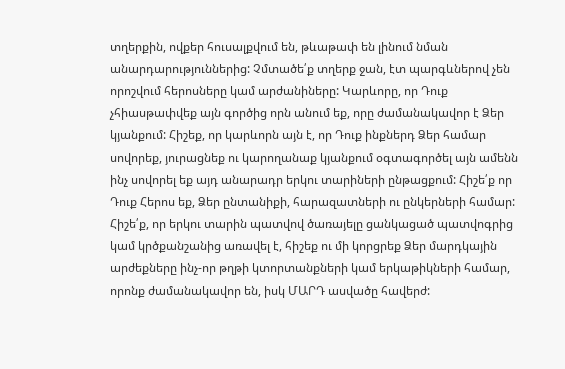տղերքին, ովքեր հուսալքվում են, թևաթափ են լինում նման անարդարություններից: Չմտածե՛ք տղերք ջան, էտ պարգևներով չեն որոշվում հերոսները կամ արժանիները: Կարևորը, որ Դուք չհիասթափվեք այն գործից որն անում եք, որը ժամանակավոր է Ձեր կյանքում: Հիշեք, որ կարևորն այն է, որ Դուք ինքներդ Ձեր համար սովորեք, յուրացնեք ու կարողանաք կյանքում օգտագործել այն ամենն ինչ սովորել եք այդ անարադր երկու տարիների ընթացքում: Հիշե՛ք որ Դուք Հերոս եք, Ձեր ընտանիքի, հարազատների ու ընկերների համար: Հիշե՛ք, որ երկու տարին պատվով ծառայելը ցանկացած պատվոգրից կամ կրծքանշանից առավել է, հիշեք ու մի կորցրեք Ձեր մարդկային արժեքները ինչ-որ թղթի կտորտանքների կամ երկաթիկների համար, որոնք ժամանակավոր են, իսկ ՄԱՐԴ ասվածը հավերժ: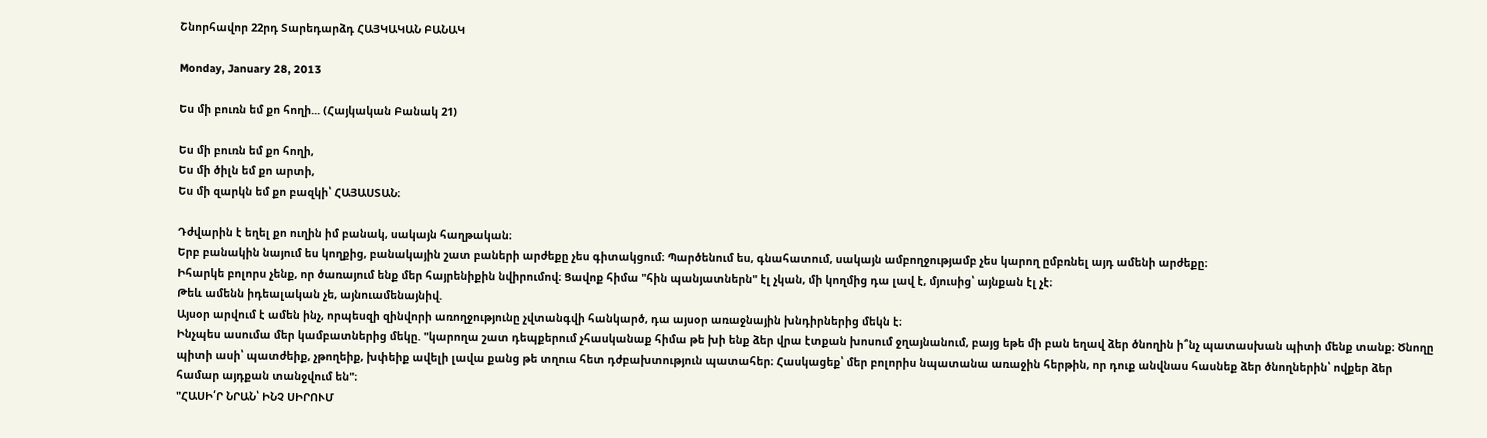Շնորհավոր 22րդ Տարեդարձդ ՀԱՅԿԱԿԱՆ ԲԱՆԱԿ

Monday, January 28, 2013

Ես մի բուռն եմ քո հողի... (Հայկական Բանակ 21)

Ես մի բուռն եմ քո հողի,
Ես մի ծիլն եմ քո արտի,
Ես մի զարկն եմ քո բազկի՝ ՀԱՅԱՍՏԱՆ։

Դժվարին է եղել քո ուղին իմ բանակ, սակայն հաղթական։
Երբ բանակին նայում ես կողքից, բանակային շատ բաների արժեքը չես գիտակցում։ Պարծենում ես, գնահատում, սակայն ամբողջությամբ չես կարող ըմբռնել այդ ամենի արժեքը։
Իհարկե բոլորս չենք, որ ծառայում ենք մեր հայրենիքին նվիրումով։ Ցավոք հիմա "հին պանյատներն" էլ չկան, մի կողմից դա լավ է, մյուսից՝ այնքան էլ չէ։
Թեև ամենն իդեալական չե, այնուամենայնիվ.
Այսօր արվում է ամեն ինչ, որպեսզի զինվորի առողջությունը չվտանգվի հանկարծ, դա այսօր առաջնային խնդիրներից մեկն է։
Ինչպես ասումա մեր կամբատներից մեկը. "կարողա շատ դեպքերում չհասկանաք հիմա թե խի ենք ձեր վրա էտքան խոսում ջղայնանում, բայց եթե մի բան եղավ ձեր ծնողին ի՞նչ պատասխան պիտի մենք տանք։ Ծնողը պիտի ասի՝ պատժեիք, չթողեիք, խփեիք ավելի լավա քանց թե տղուս հետ դժբախտություն պատահեր։ Հասկացեք՝ մեր բոլորիս նպատանա առաջին հերթին, որ դուք անվնաս հասնեք ձեր ծնողներին՝ ովքեր ձեր համար այդքան տանջվում են"։
"ՀԱՍԻ՛Ր ՆՐԱՆ՝ ԻՆՉ ՍԻՐՈՒՄ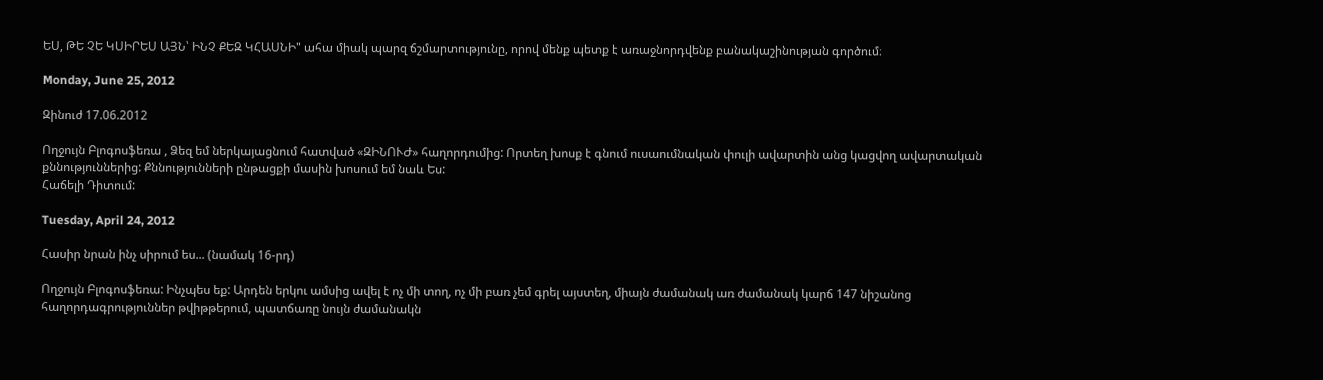ԵՍ, ԹԵ ՉԵ ԿՍԻՐԵՍ ԱՅՆ՝ ԻՆՉ ՔԵԶ ԿՀԱՍՆԻ" ահա միակ պարզ ճշմարտությունը, որով մենք պետք է առաջնորդվենք բանակաշինության գործում։

Monday, June 25, 2012

Զինուժ 17.06.2012

Ողջույն Բլոգոսֆեռա , Ձեզ եմ ներկայացնում հատված «ԶԻՆՈՒԺ» հաղորդումից: Որտեղ խոսք է գնում ուսաումնական փուլի ավարտին անց կացվող ավարտական քննություններից: Քննությունների ընթացքի մասին խոսում եմ նաև Ես:
Հաճելի Դիտում:

Tuesday, April 24, 2012

Հասիր նրան ինչ սիրում ես... (նամակ 16-րդ)

Ողջույն Բլոգոսֆեռա: Ինչպես եք: Արդեն երկու ամսից ավել է ոչ մի տող, ոչ մի բառ չեմ գրել այստեղ, միայն ժամանակ առ ժամանակ կարճ 147 նիշանոց հաղորդագրություններ թվիթթերում, պատճառը նույն ժամանակն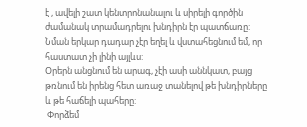է , ավելի շատ կենտրոնանալու և սիրելի գործին ժամանակ տրամադրելու խնդիրն էր պատճառը: Նման երկար դադար չէր եղել և վստահեցնում եմ, որ հաստատ չի լինի այլևս:
Օրերն անցնում են արագ, չէի ասի աննկատ, բայց թռնում են իրենց հետ առաջ տանելով թե խնդիրները և թե հաճելի պահերը:
 Փորձեմ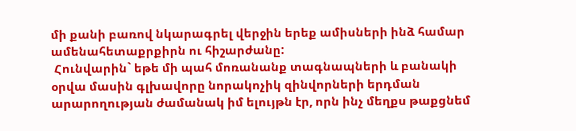մի քանի բառով նկարագրել վերջին երեք ամիսների ինձ համար ամենահետաքրքիրն ու հիշարժանը:
 Հունվարին` եթե մի պահ մոռանանք տագնապների և բանակի օրվա մասին գլխավորը նորակոչիկ զինվորների երդման արարողության ժամանակ իմ ելույթն էր, որն ինչ մեղքս թաքցնեմ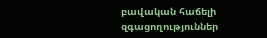բավական հաճելի զգացողություններ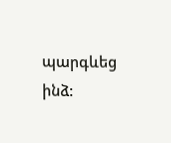պարգևեց ինձ: